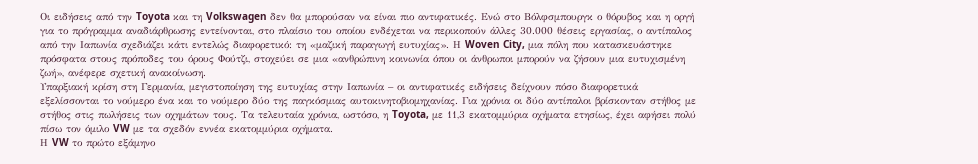Οι ειδήσεις από την Toyota και τη Volkswagen δεν θα μπορούσαν να είναι πιο αντιφατικές. Ενώ στο Βόλφσμπουργκ ο θόρυβος και η οργή για το πρόγραμμα αναδιάρθρωσης εντείνονται, στο πλαίσιο του οποίου ενδέχεται να περικοπούν άλλες 30.000 θέσεις εργασίας, ο αντίπαλος από την Ιαπωνία σχεδιάζει κάτι εντελώς διαφορετικό: τη «μαζική παραγωγή ευτυχίας». Η Woven City, μια πόλη που κατασκευάστηκε πρόσφατα στους πρόποδες του όρους Φούτζι, στοχεύει σε μια «ανθρώπινη κοινωνία όπου οι άνθρωποι μπορούν να ζήσουν μια ευτυχισμένη ζωή», ανέφερε σχετική ανακοίνωση.
Υπαρξιακή κρίση στη Γερμανία, μεγιστοποίηση της ευτυχίας στην Ιαπωνία – οι αντιφατικές ειδήσεις δείχνουν πόσο διαφορετικά εξελίσσονται το νούμερο ένα και το νούμερο δύο της παγκόσμιας αυτοκινητοβιομηχανίας. Για χρόνια οι δύο αντίπαλοι βρίσκονταν στήθος με στήθος στις πωλήσεις των οχημάτων τους. Τα τελευταία χρόνια, ωστόσο, η Toyota, με 11,3 εκατομμύρια οχήματα ετησίως, έχει αφήσει πολύ πίσω τον όμιλο VW με τα σχεδόν εννέα εκατομμύρια οχήματα.
Η VW το πρώτο εξάμηνο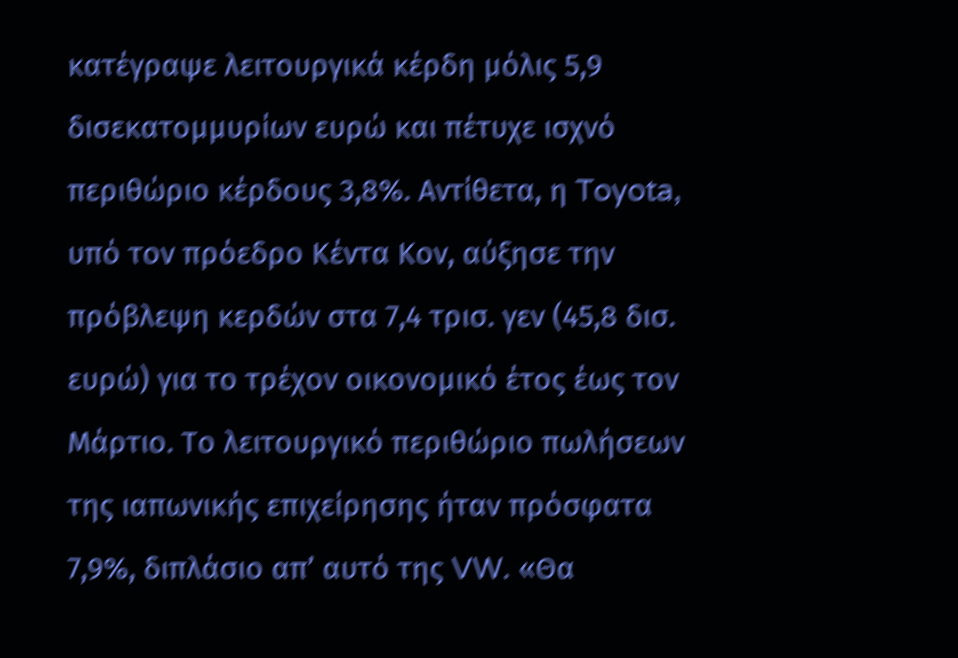κατέγραψε λειτουργικά κέρδη μόλις 5,9 δισεκατομμυρίων ευρώ και πέτυχε ισχνό περιθώριο κέρδους 3,8%. Αντίθετα, η Toyota, υπό τον πρόεδρο Kέντα Koν, αύξησε την πρόβλεψη κερδών στα 7,4 τρισ. γεν (45,8 δισ. ευρώ) για το τρέχον οικονομικό έτος έως τον Μάρτιο. Το λειτουργικό περιθώριο πωλήσεων της ιαπωνικής επιχείρησης ήταν πρόσφατα 7,9%, διπλάσιο απ’ αυτό της VW. «Θα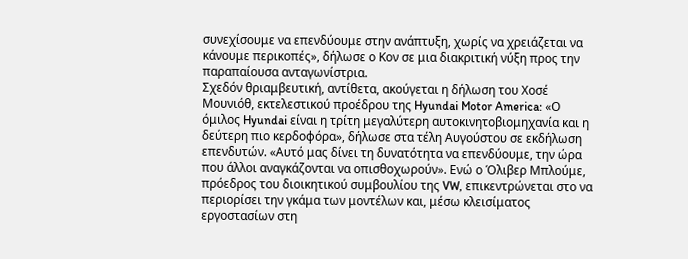συνεχίσουμε να επενδύουμε στην ανάπτυξη, χωρίς να χρειάζεται να κάνουμε περικοπές», δήλωσε ο Κον σε μια διακριτική νύξη προς την παραπαίουσα ανταγωνίστρια.
Σχεδόν θριαμβευτική, αντίθετα, ακούγεται η δήλωση του Χοσέ Μουνιόθ, εκτελεστικού προέδρου της Hyundai Motor America: «Ο όμιλος Hyundai είναι η τρίτη μεγαλύτερη αυτοκινητοβιομηχανία και η δεύτερη πιο κερδοφόρα», δήλωσε στα τέλη Αυγούστου σε εκδήλωση επενδυτών. «Αυτό μας δίνει τη δυνατότητα να επενδύουμε, την ώρα που άλλοι αναγκάζονται να οπισθοχωρούν». Ενώ ο Όλιβερ Μπλούμε, πρόεδρος του διοικητικού συμβουλίου της VW, επικεντρώνεται στο να περιορίσει την γκάμα των μοντέλων και, μέσω κλεισίματος εργοστασίων στη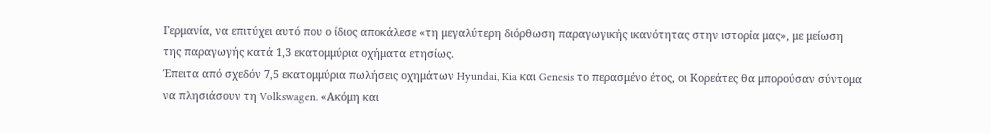Γερμανία, να επιτύχει αυτό που ο ίδιος αποκάλεσε «τη μεγαλύτερη διόρθωση παραγωγικής ικανότητας στην ιστορία μας», με μείωση της παραγωγής κατά 1,3 εκατομμύρια οχήματα ετησίως.
Έπειτα από σχεδόν 7,5 εκατομμύρια πωλήσεις οχημάτων Hyundai, Kia και Genesis το περασμένο έτος, οι Κορεάτες θα μπορούσαν σύντομα να πλησιάσουν τη Volkswagen. «Ακόμη και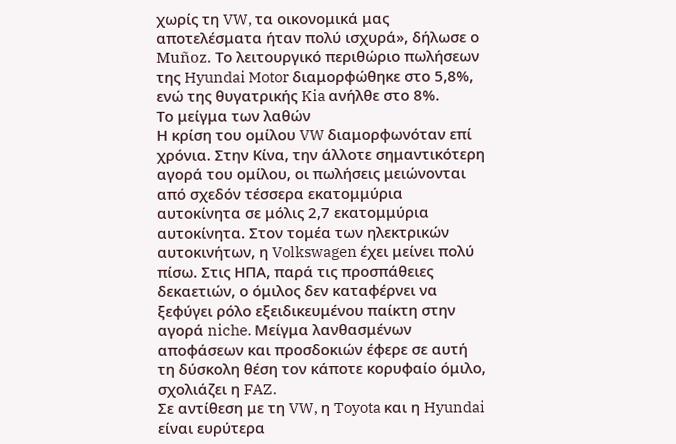χωρίς τη VW, τα οικονομικά μας αποτελέσματα ήταν πολύ ισχυρά», δήλωσε ο Muñoz. Το λειτουργικό περιθώριο πωλήσεων της Hyundai Motor διαμορφώθηκε στο 5,8%, ενώ της θυγατρικής Kia ανήλθε στο 8%.
Το μείγμα των λαθών
Η κρίση του ομίλου VW διαμορφωνόταν επί χρόνια. Στην Κίνα, την άλλοτε σημαντικότερη αγορά του ομίλου, οι πωλήσεις μειώνονται από σχεδόν τέσσερα εκατομμύρια αυτοκίνητα σε μόλις 2,7 εκατομμύρια αυτοκίνητα. Στον τομέα των ηλεκτρικών αυτοκινήτων, η Volkswagen έχει μείνει πολύ πίσω. Στις ΗΠΑ, παρά τις προσπάθειες δεκαετιών, ο όμιλος δεν καταφέρνει να ξεφύγει ρόλο εξειδικευμένου παίκτη στην αγορά niche. Μείγμα λανθασμένων αποφάσεων και προσδοκιών έφερε σε αυτή τη δύσκολη θέση τον κάποτε κορυφαίο όμιλο, σχολιάζει η FAZ.
Σε αντίθεση με τη VW, η Toyota και η Hyundai είναι ευρύτερα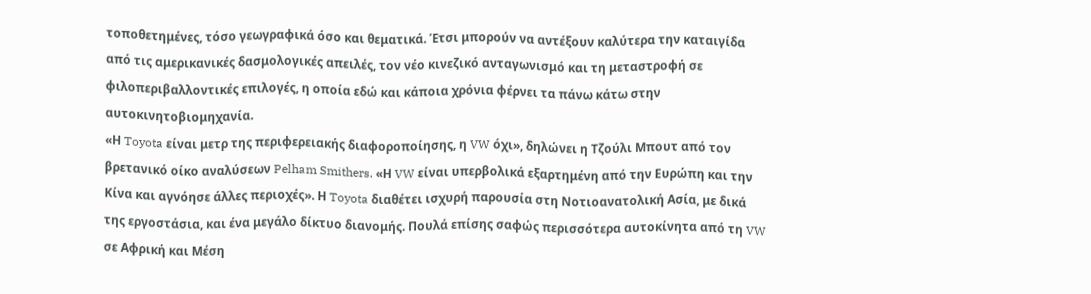τοποθετημένες, τόσο γεωγραφικά όσο και θεματικά. Έτσι μπορούν να αντέξουν καλύτερα την καταιγίδα από τις αμερικανικές δασμολογικές απειλές, τον νέο κινεζικό ανταγωνισμό και τη μεταστροφή σε φιλοπεριβαλλοντικές επιλογές, η οποία εδώ και κάποια χρόνια φέρνει τα πάνω κάτω στην αυτοκινητοβιομηχανία.
«Η Toyota είναι μετρ της περιφερειακής διαφοροποίησης, η VW όχι», δηλώνει η Τζούλι Μπουτ από τον βρετανικό οίκο αναλύσεων Pelham Smithers. «Η VW είναι υπερβολικά εξαρτημένη από την Ευρώπη και την Κίνα και αγνόησε άλλες περιοχές». Η Toyota διαθέτει ισχυρή παρουσία στη Νοτιοανατολική Ασία, με δικά της εργοστάσια, και ένα μεγάλο δίκτυο διανομής. Πουλά επίσης σαφώς περισσότερα αυτοκίνητα από τη VW σε Αφρική και Μέση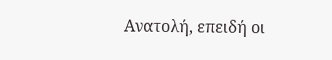Ανατολή, επειδή οι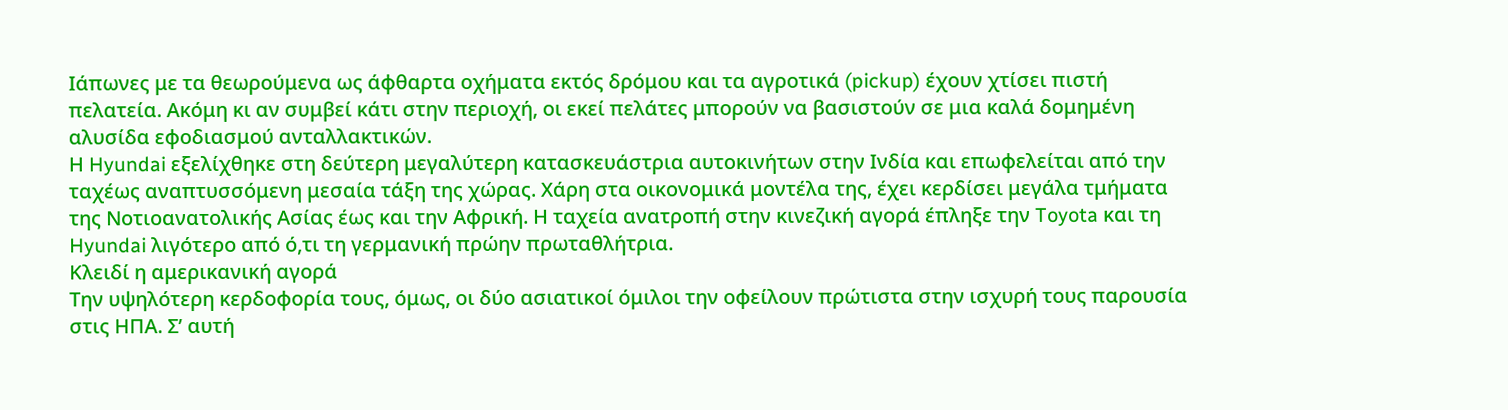Ιάπωνες με τα θεωρούμενα ως άφθαρτα οχήματα εκτός δρόμου και τα αγροτικά (pickup) έχουν χτίσει πιστή πελατεία. Ακόμη κι αν συμβεί κάτι στην περιοχή, οι εκεί πελάτες μπορούν να βασιστούν σε μια καλά δομημένη αλυσίδα εφοδιασμού ανταλλακτικών.
Η Hyundai εξελίχθηκε στη δεύτερη μεγαλύτερη κατασκευάστρια αυτοκινήτων στην Ινδία και επωφελείται από την ταχέως αναπτυσσόμενη μεσαία τάξη της χώρας. Χάρη στα οικονομικά μοντέλα της, έχει κερδίσει μεγάλα τμήματα της Νοτιοανατολικής Ασίας έως και την Αφρική. Η ταχεία ανατροπή στην κινεζική αγορά έπληξε την Toyota και τη Hyundai λιγότερο από ό,τι τη γερμανική πρώην πρωταθλήτρια.
Κλειδί η αμερικανική αγορά
Την υψηλότερη κερδοφορία τους, όμως, οι δύο ασιατικοί όμιλοι την οφείλουν πρώτιστα στην ισχυρή τους παρουσία στις ΗΠΑ. Σ’ αυτή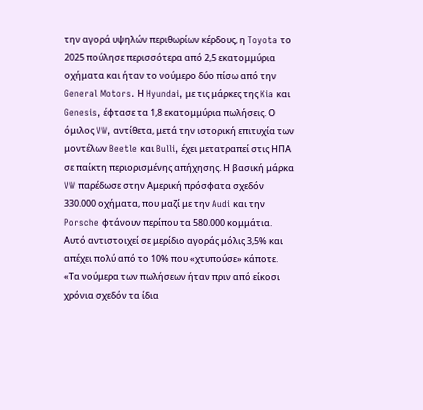την αγορά υψηλών περιθωρίων κέρδους, η Toyota το 2025 πούλησε περισσότερα από 2,5 εκατομμύρια οχήματα και ήταν το νούμερο δύο πίσω από την General Motors. Η Hyundai, με τις μάρκες της Kia και Genesis, έφτασε τα 1,8 εκατομμύρια πωλήσεις. Ο όμιλος VW, αντίθετα, μετά την ιστορική επιτυχία των μοντέλων Beetle και Bulli, έχει μετατραπεί στις ΗΠΑ σε παίκτη περιορισμένης απήχησης. Η βασική μάρκα VW παρέδωσε στην Αμερική πρόσφατα σχεδόν 330.000 οχήματα, που μαζί με την Audi και την Porsche φτάνουν περίπου τα 580.000 κομμάτια. Αυτό αντιστοιχεί σε μερίδιο αγοράς μόλις 3,5% και απέχει πολύ από το 10% που «χτυπούσε» κάποτε.
«Τα νούμερα των πωλήσεων ήταν πριν από είκοσι χρόνια σχεδόν τα ίδια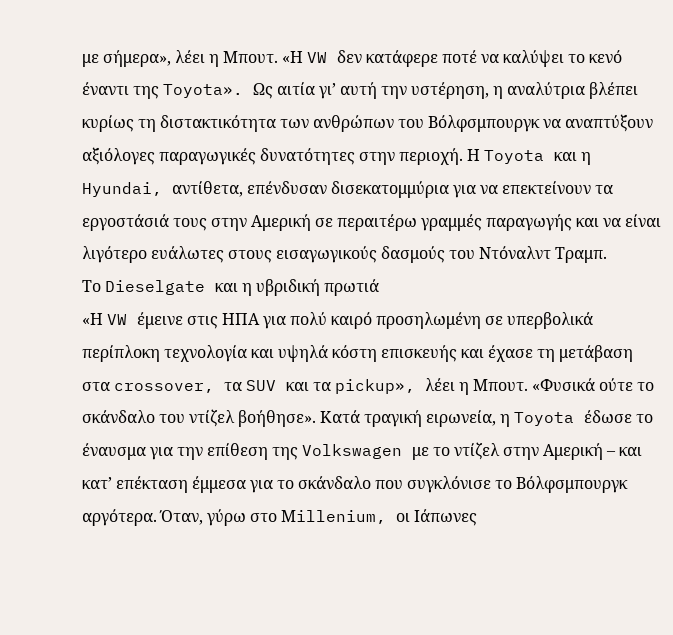με σήμερα», λέει η Μπουτ. «Η VW δεν κατάφερε ποτέ να καλύψει το κενό έναντι της Toyota». Ως αιτία γι’ αυτή την υστέρηση, η αναλύτρια βλέπει κυρίως τη διστακτικότητα των ανθρώπων του Βόλφσμπουργκ να αναπτύξουν αξιόλογες παραγωγικές δυνατότητες στην περιοχή. Η Toyota και η Hyundai, αντίθετα, επένδυσαν δισεκατομμύρια για να επεκτείνουν τα εργοστάσιά τους στην Αμερική σε περαιτέρω γραμμές παραγωγής και να είναι λιγότερο ευάλωτες στους εισαγωγικούς δασμούς του Ντόναλντ Τραμπ.
Το Dieselgate και η υβριδική πρωτιά
«Η VW έμεινε στις ΗΠΑ για πολύ καιρό προσηλωμένη σε υπερβολικά περίπλοκη τεχνολογία και υψηλά κόστη επισκευής και έχασε τη μετάβαση στα crossover, τα SUV και τα pickup», λέει η Μπουτ. «Φυσικά ούτε το σκάνδαλο του ντίζελ βοήθησε». Κατά τραγική ειρωνεία, η Toyota έδωσε το έναυσμα για την επίθεση της Volkswagen με το ντίζελ στην Αμερική – και κατ’ επέκταση έμμεσα για το σκάνδαλο που συγκλόνισε το Βόλφσμπουργκ αργότερα. Όταν, γύρω στο Μillenium, οι Ιάπωνες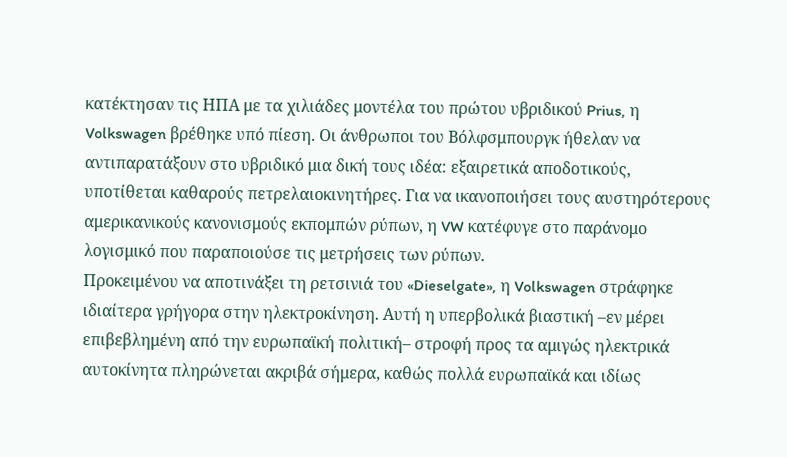κατέκτησαν τις ΗΠΑ με τα χιλιάδες μοντέλα του πρώτου υβριδικού Prius, η Volkswagen βρέθηκε υπό πίεση. Οι άνθρωποι του Βόλφσμπουργκ ήθελαν να αντιπαρατάξουν στο υβριδικό μια δική τους ιδέα: εξαιρετικά αποδοτικούς, υποτίθεται καθαρούς πετρελαιοκινητήρες. Για να ικανοποιήσει τους αυστηρότερους αμερικανικούς κανονισμούς εκπομπών ρύπων, η VW κατέφυγε στο παράνομο λογισμικό που παραποιούσε τις μετρήσεις των ρύπων.
Προκειμένου να αποτινάξει τη ρετσινιά του «Dieselgate», η Volkswagen στράφηκε ιδιαίτερα γρήγορα στην ηλεκτροκίνηση. Αυτή η υπερβολικά βιαστική –εν μέρει επιβεβλημένη από την ευρωπαϊκή πολιτική– στροφή προς τα αμιγώς ηλεκτρικά αυτοκίνητα πληρώνεται ακριβά σήμερα, καθώς πολλά ευρωπαϊκά και ιδίως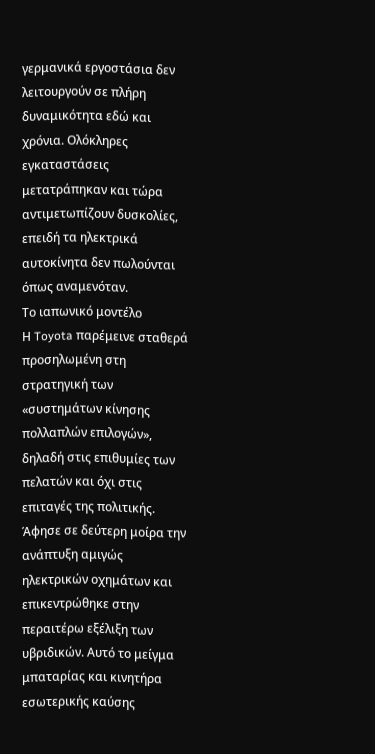γερμανικά εργοστάσια δεν λειτουργούν σε πλήρη δυναμικότητα εδώ και χρόνια. Ολόκληρες εγκαταστάσεις μετατράπηκαν και τώρα αντιμετωπίζουν δυσκολίες, επειδή τα ηλεκτρικά αυτοκίνητα δεν πωλούνται όπως αναμενόταν.
Το ιαπωνικό μοντέλο
Η Toyota παρέμεινε σταθερά προσηλωμένη στη στρατηγική των «συστημάτων κίνησης πολλαπλών επιλογών», δηλαδή στις επιθυμίες των πελατών και όχι στις επιταγές της πολιτικής. Άφησε σε δεύτερη μοίρα την ανάπτυξη αμιγώς ηλεκτρικών οχημάτων και επικεντρώθηκε στην περαιτέρω εξέλιξη των υβριδικών. Αυτό το μείγμα μπαταρίας και κινητήρα εσωτερικής καύσης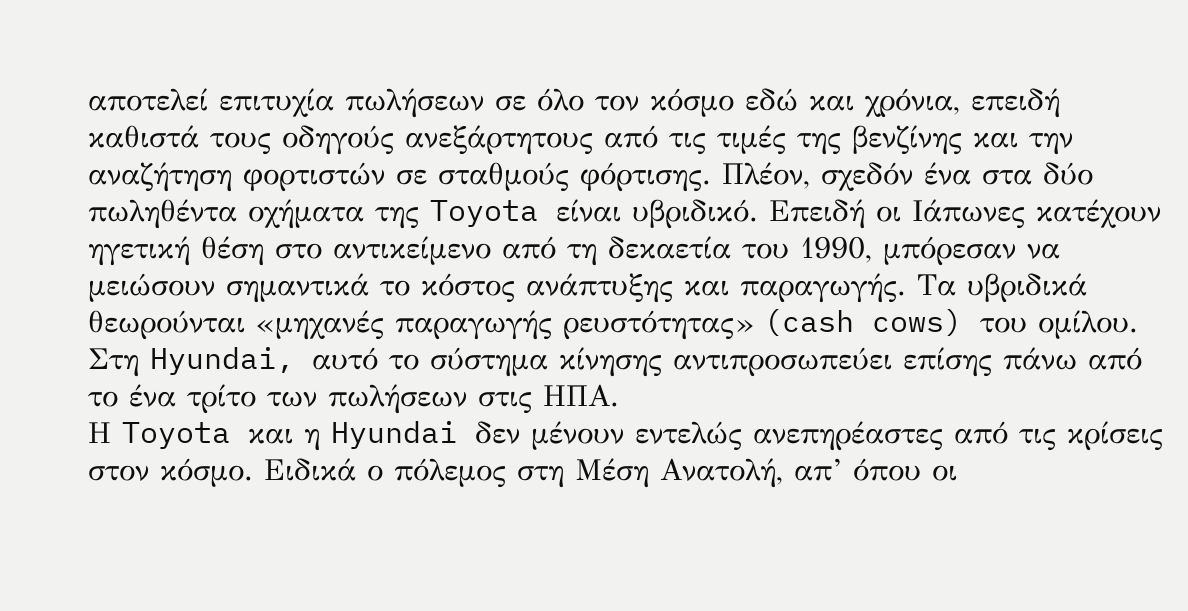αποτελεί επιτυχία πωλήσεων σε όλο τον κόσμο εδώ και χρόνια, επειδή καθιστά τους οδηγούς ανεξάρτητους από τις τιμές της βενζίνης και την αναζήτηση φορτιστών σε σταθμούς φόρτισης. Πλέον, σχεδόν ένα στα δύο πωληθέντα οχήματα της Toyota είναι υβριδικό. Επειδή οι Ιάπωνες κατέχουν ηγετική θέση στο αντικείμενο από τη δεκαετία του 1990, μπόρεσαν να μειώσουν σημαντικά το κόστος ανάπτυξης και παραγωγής. Τα υβριδικά θεωρούνται «μηχανές παραγωγής ρευστότητας» (cash cows) του ομίλου. Στη Hyundai, αυτό το σύστημα κίνησης αντιπροσωπεύει επίσης πάνω από το ένα τρίτο των πωλήσεων στις ΗΠΑ.
Η Toyota και η Hyundai δεν μένουν εντελώς ανεπηρέαστες από τις κρίσεις στον κόσμο. Ειδικά ο πόλεμος στη Μέση Ανατολή, απ’ όπου οι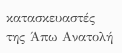κατασκευαστές της Άπω Ανατολή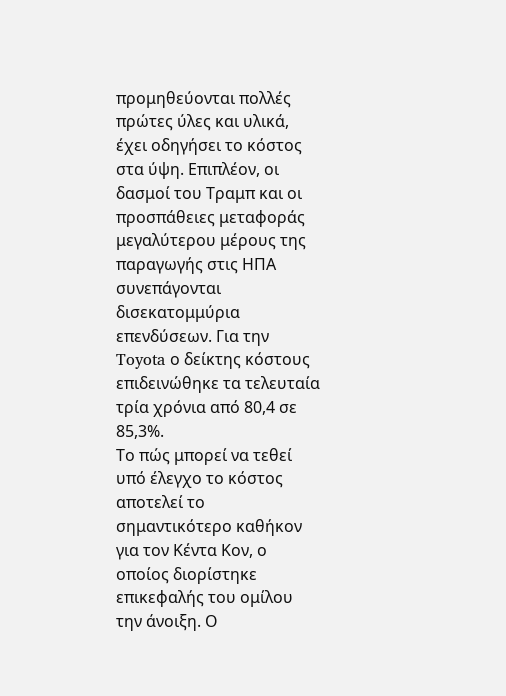προμηθεύονται πολλές πρώτες ύλες και υλικά, έχει οδηγήσει το κόστος στα ύψη. Επιπλέον, οι δασμοί του Τραμπ και οι προσπάθειες μεταφοράς μεγαλύτερου μέρους της παραγωγής στις ΗΠΑ συνεπάγονται δισεκατομμύρια επενδύσεων. Για την Toyota ο δείκτης κόστους επιδεινώθηκε τα τελευταία τρία χρόνια από 80,4 σε 85,3%.
Το πώς μπορεί να τεθεί υπό έλεγχο το κόστος αποτελεί το σημαντικότερο καθήκον για τον Kέντα Κον, ο οποίος διορίστηκε επικεφαλής του ομίλου την άνοιξη. Ο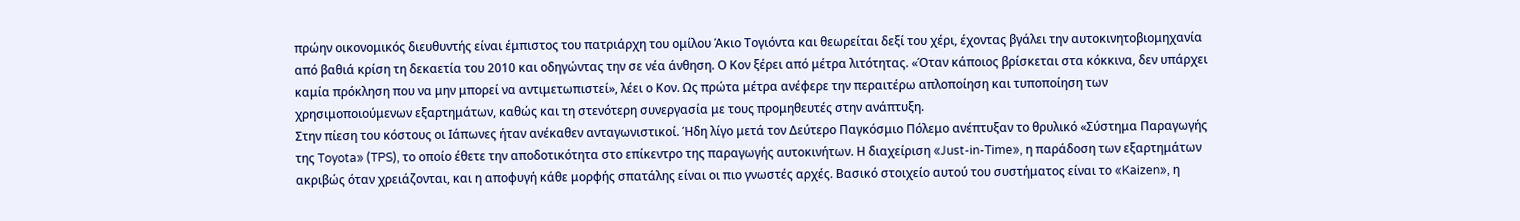πρώην οικονομικός διευθυντής είναι έμπιστος του πατριάρχη του ομίλου Άκιο Τογιόντα και θεωρείται δεξί του χέρι, έχοντας βγάλει την αυτοκινητοβιομηχανία από βαθιά κρίση τη δεκαετία του 2010 και οδηγώντας την σε νέα άνθηση. Ο Kον ξέρει από μέτρα λιτότητας. «Όταν κάποιος βρίσκεται στα κόκκινα, δεν υπάρχει καμία πρόκληση που να μην μπορεί να αντιμετωπιστεί», λέει ο Koν. Ως πρώτα μέτρα ανέφερε την περαιτέρω απλοποίηση και τυποποίηση των χρησιμοποιούμενων εξαρτημάτων, καθώς και τη στενότερη συνεργασία με τους προμηθευτές στην ανάπτυξη.
Στην πίεση του κόστους οι Ιάπωνες ήταν ανέκαθεν ανταγωνιστικοί. Ήδη λίγο μετά τον Δεύτερο Παγκόσμιο Πόλεμο ανέπτυξαν το θρυλικό «Σύστημα Παραγωγής της Toyota» (TPS), το οποίο έθετε την αποδοτικότητα στο επίκεντρο της παραγωγής αυτοκινήτων. Η διαχείριση «Just-in-Time», η παράδοση των εξαρτημάτων ακριβώς όταν χρειάζονται, και η αποφυγή κάθε μορφής σπατάλης είναι οι πιο γνωστές αρχές. Βασικό στοιχείο αυτού του συστήματος είναι το «Kaizen», η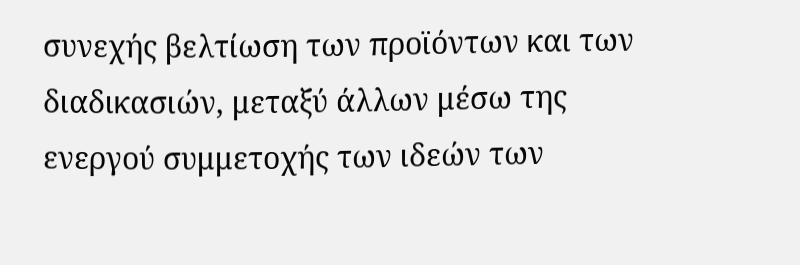συνεχής βελτίωση των προϊόντων και των διαδικασιών, μεταξύ άλλων μέσω της ενεργού συμμετοχής των ιδεών των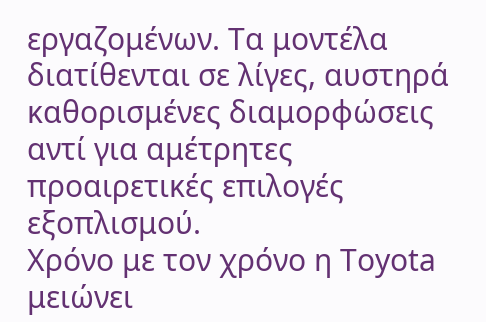εργαζομένων. Τα μοντέλα διατίθενται σε λίγες, αυστηρά καθορισμένες διαμορφώσεις αντί για αμέτρητες προαιρετικές επιλογές εξοπλισμού.
Χρόνο με τον χρόνο η Toyota μειώνει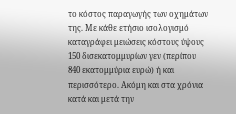το κόστος παραγωγής των οχημάτων της. Με κάθε ετήσιο ισολογισμό καταγράφει μειώσεις κόστους ύψους 150 δισεκατομμυρίων γεν (περίπου 840 εκατομμύρια ευρώ) ή και περισσότερο. Ακόμη και στα χρόνια κατά και μετά την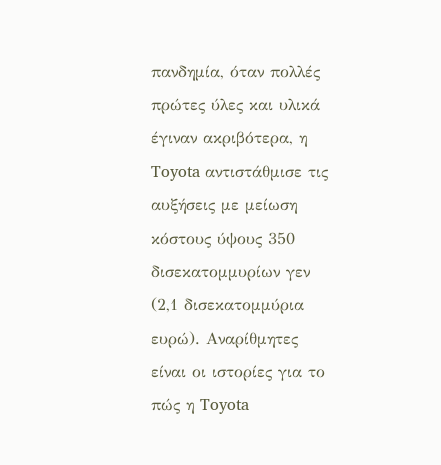πανδημία, όταν πολλές πρώτες ύλες και υλικά έγιναν ακριβότερα, η Toyota αντιστάθμισε τις αυξήσεις με μείωση κόστους ύψους 350 δισεκατομμυρίων γεν (2,1 δισεκατομμύρια ευρώ). Αναρίθμητες είναι οι ιστορίες για το πώς η Toyota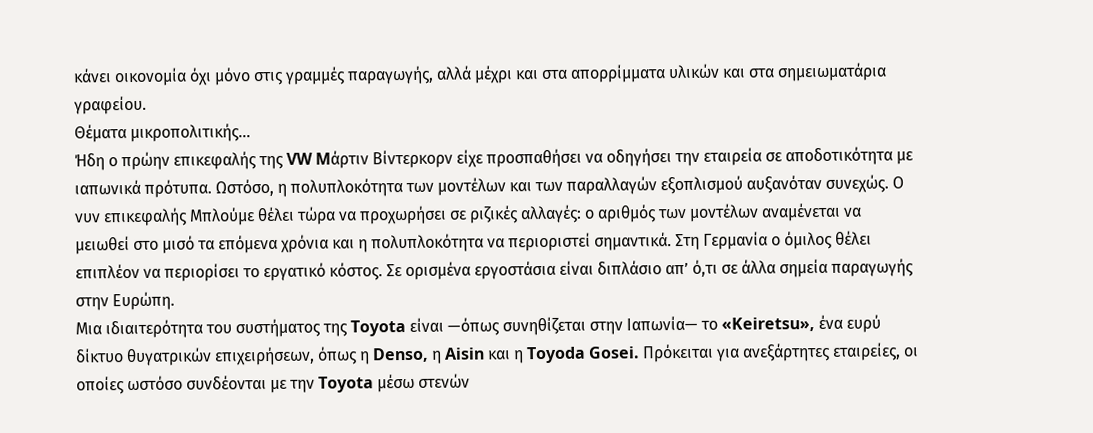κάνει οικονομία όχι μόνο στις γραμμές παραγωγής, αλλά μέχρι και στα απορρίμματα υλικών και στα σημειωματάρια γραφείου.
Θέματα μικροπολιτικής…
Ήδη ο πρώην επικεφαλής της VW Mάρτιν Βίντερκορν είχε προσπαθήσει να οδηγήσει την εταιρεία σε αποδοτικότητα με ιαπωνικά πρότυπα. Ωστόσο, η πολυπλοκότητα των μοντέλων και των παραλλαγών εξοπλισμού αυξανόταν συνεχώς. Ο νυν επικεφαλής Μπλούμε θέλει τώρα να προχωρήσει σε ριζικές αλλαγές: ο αριθμός των μοντέλων αναμένεται να μειωθεί στο μισό τα επόμενα χρόνια και η πολυπλοκότητα να περιοριστεί σημαντικά. Στη Γερμανία ο όμιλος θέλει επιπλέον να περιορίσει το εργατικό κόστος. Σε ορισμένα εργοστάσια είναι διπλάσιο απ’ ό,τι σε άλλα σημεία παραγωγής στην Ευρώπη.
Μια ιδιαιτερότητα του συστήματος της Toyota είναι —όπως συνηθίζεται στην Ιαπωνία— το «Keiretsu», ένα ευρύ δίκτυο θυγατρικών επιχειρήσεων, όπως η Denso, η Aisin και η Toyoda Gosei. Πρόκειται για ανεξάρτητες εταιρείες, οι οποίες ωστόσο συνδέονται με την Toyota μέσω στενών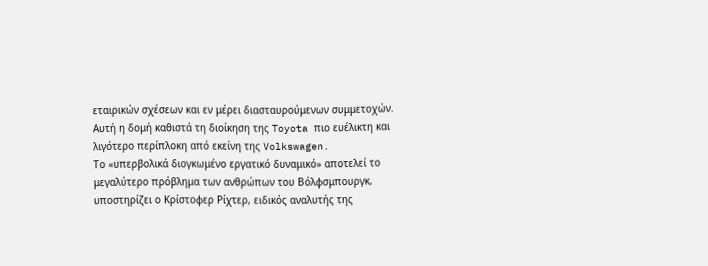εταιρικών σχέσεων και εν μέρει διασταυρούμενων συμμετοχών. Αυτή η δομή καθιστά τη διοίκηση της Toyota πιο ευέλικτη και λιγότερο περίπλοκη από εκείνη της Volkswagen.
Το «υπερβολικά διογκωμένο εργατικό δυναμικό» αποτελεί το μεγαλύτερο πρόβλημα των ανθρώπων του Βόλφσμπουργκ, υποστηρίζει ο Κρίστοφερ Ρίχτερ, ειδικός αναλυτής της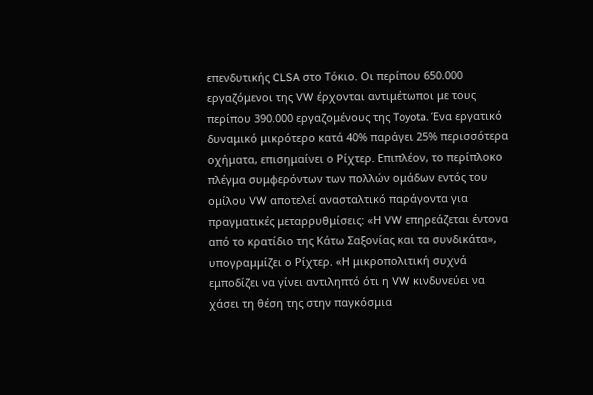επενδυτικής CLSA στο Τόκιο. Οι περίπου 650.000 εργαζόμενοι της VW έρχονται αντιμέτωποι με τους περίπου 390.000 εργαζομένους της Toyota. Ένα εργατικό δυναμικό μικρότερο κατά 40% παράγει 25% περισσότερα οχήματα, επισημαίνει ο Ρίχτερ. Επιπλέον, το περίπλοκο πλέγμα συμφερόντων των πολλών ομάδων εντός του ομίλου VW αποτελεί ανασταλτικό παράγοντα για πραγματικές μεταρρυθμίσεις: «Η VW επηρεάζεται έντονα από το κρατίδιο της Κάτω Σαξονίας και τα συνδικάτα», υπογραμμίζει ο Ρίχτερ. «Η μικροπολιτική συχνά εμποδίζει να γίνει αντιληπτό ότι η VW κινδυνεύει να χάσει τη θέση της στην παγκόσμια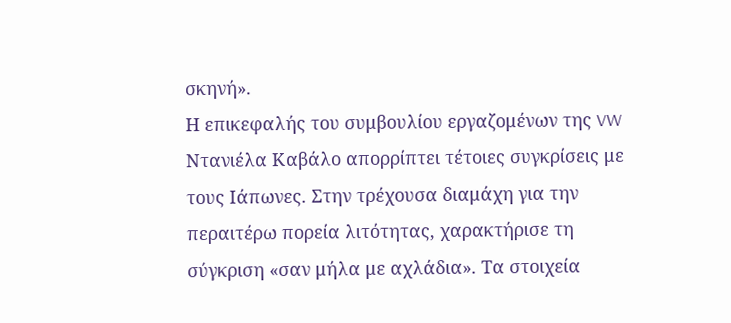σκηνή».
Η επικεφαλής του συμβουλίου εργαζομένων της VW Ντανιέλα Καβάλο απορρίπτει τέτοιες συγκρίσεις με τους Ιάπωνες. Στην τρέχουσα διαμάχη για την περαιτέρω πορεία λιτότητας, χαρακτήρισε τη σύγκριση «σαν μήλα με αχλάδια». Τα στοιχεία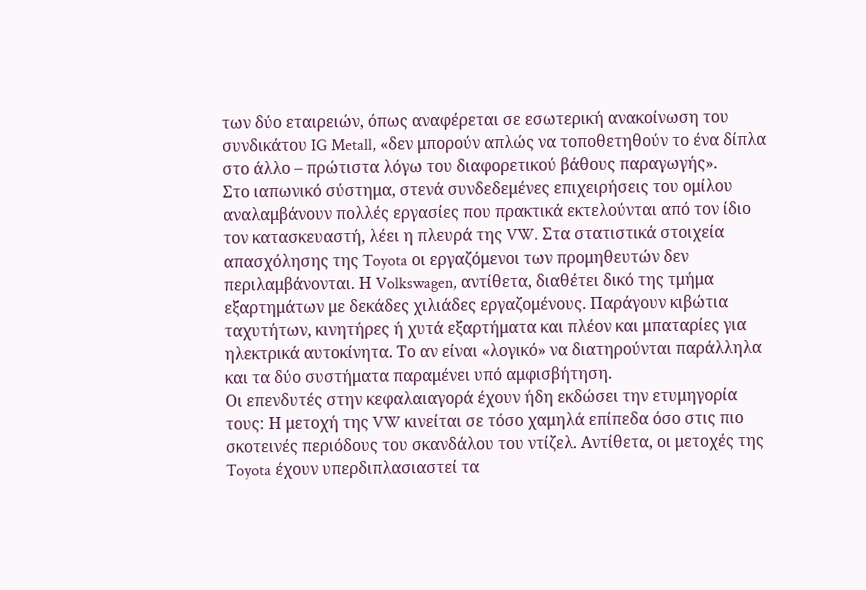των δύο εταιρειών, όπως αναφέρεται σε εσωτερική ανακοίνωση του συνδικάτου IG Metall, «δεν μπορούν απλώς να τοποθετηθούν το ένα δίπλα στο άλλο – πρώτιστα λόγω του διαφορετικού βάθους παραγωγής».
Στο ιαπωνικό σύστημα, στενά συνδεδεμένες επιχειρήσεις του ομίλου αναλαμβάνουν πολλές εργασίες που πρακτικά εκτελούνται από τον ίδιο τον κατασκευαστή, λέει η πλευρά της VW. Στα στατιστικά στοιχεία απασχόλησης της Toyota οι εργαζόμενοι των προμηθευτών δεν περιλαμβάνονται. Η Volkswagen, αντίθετα, διαθέτει δικό της τμήμα εξαρτημάτων με δεκάδες χιλιάδες εργαζομένους. Παράγουν κιβώτια ταχυτήτων, κινητήρες ή χυτά εξαρτήματα και πλέον και μπαταρίες για ηλεκτρικά αυτοκίνητα. Το αν είναι «λογικό» να διατηρούνται παράλληλα και τα δύο συστήματα παραμένει υπό αμφισβήτηση.
Οι επενδυτές στην κεφαλαιαγορά έχουν ήδη εκδώσει την ετυμηγορία τους: Η μετοχή της VW κινείται σε τόσο χαμηλά επίπεδα όσο στις πιο σκοτεινές περιόδους του σκανδάλου του ντίζελ. Αντίθετα, οι μετοχές της Toyota έχουν υπερδιπλασιαστεί τα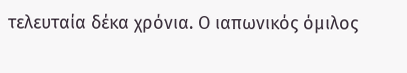τελευταία δέκα χρόνια. Ο ιαπωνικός όμιλος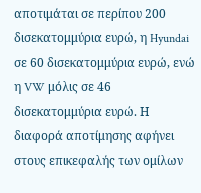αποτιμάται σε περίπου 200 δισεκατομμύρια ευρώ, η Hyundai σε 60 δισεκατομμύρια ευρώ, ενώ η VW μόλις σε 46 δισεκατομμύρια ευρώ. Η διαφορά αποτίμησης αφήνει στους επικεφαλής των ομίλων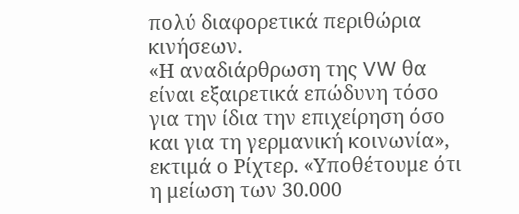πολύ διαφορετικά περιθώρια κινήσεων.
«Η αναδιάρθρωση της VW θα είναι εξαιρετικά επώδυνη τόσο για την ίδια την επιχείρηση όσο και για τη γερμανική κοινωνία», εκτιμά ο Ρίχτερ. «Υποθέτουμε ότι η μείωση των 30.000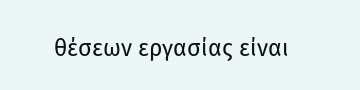θέσεων εργασίας είναι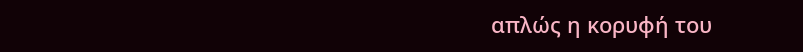απλώς η κορυφή του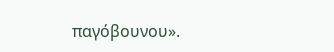παγόβουνου».